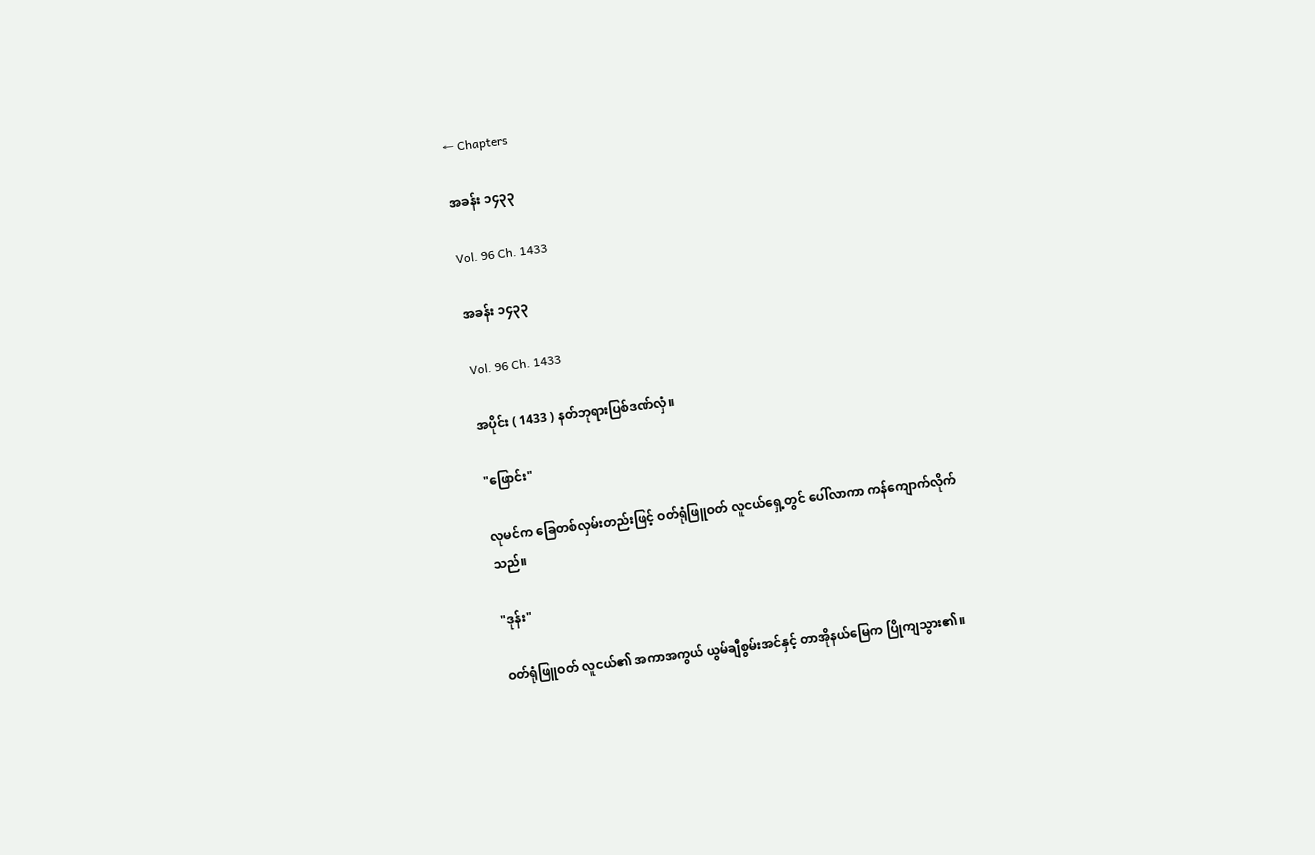← Chapters

အခန်း ၁၄၃၃

Vol. 96 Ch. 1433

အခန်း ၁၄၃၃

Vol. 96 Ch. 1433

အပိုင်း ( 1433 ) နတ်ဘုရားပြစ်ဒဏ်လှံ။

"ဖြောင်း"

လုမင်က ခြေတစ်လှမ်းတည်းဖြင့် ဝတ်ရုံဖြူဝတ် လူငယ်ရှေ့တွင် ပေါ်လာကာ ကန်ကျောက်လိုက်သည်။

"ဒုန်း"

ဝတ်ရုံဖြူဝတ် လူငယ်၏ အကာအကွယ် ယွမ်ချီစွမ်းအင်နှင့် တာအိုနယ်မြေက ပြိုကျသွား၏။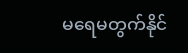မရေမတွက်နိုင်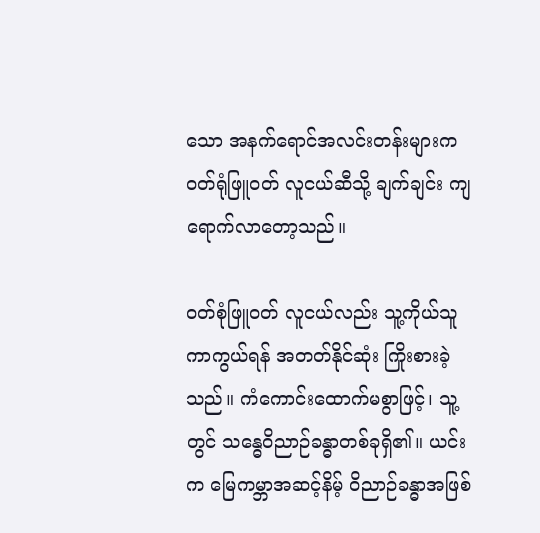သော အနက်ရောင်အလင်းတန်းများက ဝတ်ရုံဖြူဝတ် လူငယ်ဆီသို့ ချက်ချင်း ကျရောက်လာတော့သည်။

၀တ်စုံဖြူဝတ် လူငယ်လည်း သူ့ကိုယ်သူ ကာကွယ်ရန် အတတ်နိုင်ဆုံး ကြိုးစားခဲ့သည်။ ကံကောင်းထောက်မစွာဖြင့်၊ သူ့တွင် သန္ဓေ၀ိညာဉ်ခန္ဓာတစ်ခုရှိ၏။ ယင်းက မြေကမ္ဘာအဆင့်နိမ့် ဝိညာဉ်ခန္ဓာအဖြစ်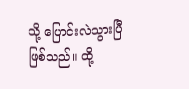သို့ ပြောင်းလဲသွားပြီ ဖြစ်သည်။ ထို့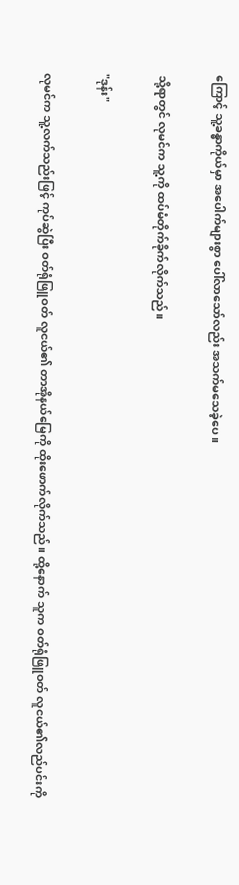ကြောင့် သူ့ခန္ဓာကိုယ်မှာ အပေါက်များစွာ ပေါ်လာသော်လည်း အသက်မသေခဲ့ပေ။

သို့ရာတွင် လုမင်က သူ့ကို ထပ်မံတိုက်ခိုက်လိုက်သည်။

"ဒုန်း"

လုမင်က သူ့လက်သည်းဖြင့် ကုပ်ဆွဲပြီး ဝတ်ရုံဖြူဝတ် လူငယ်၏ တာအိုနယ်မြေကို ထိုးဖောက်လိုက်သည်။ ထို့နောက် သူက ဝတ်ရုံဖြူဝတ် လူငယ်၏လည်ပင်းကို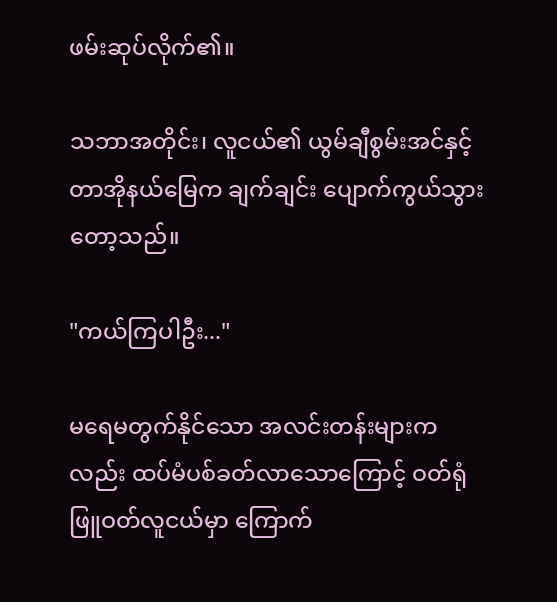ဖမ်းဆုပ်လိုက်၏။

သဘာအတိုင်း၊ လူငယ်၏ ယွမ်ချီစွမ်းအင်နှင့် တာအိုနယ်မြေက ချက်ချင်း ပျောက်ကွယ်သွားတော့သည်။

"ကယ်ကြပါဦး..."

မရေမတွက်နိုင်သော အလင်းတန်းများကလည်း ထပ်မံပစ်ခတ်လာသောကြောင့် ဝတ်ရုံဖြူဝတ်လူငယ်မှာ ကြောက်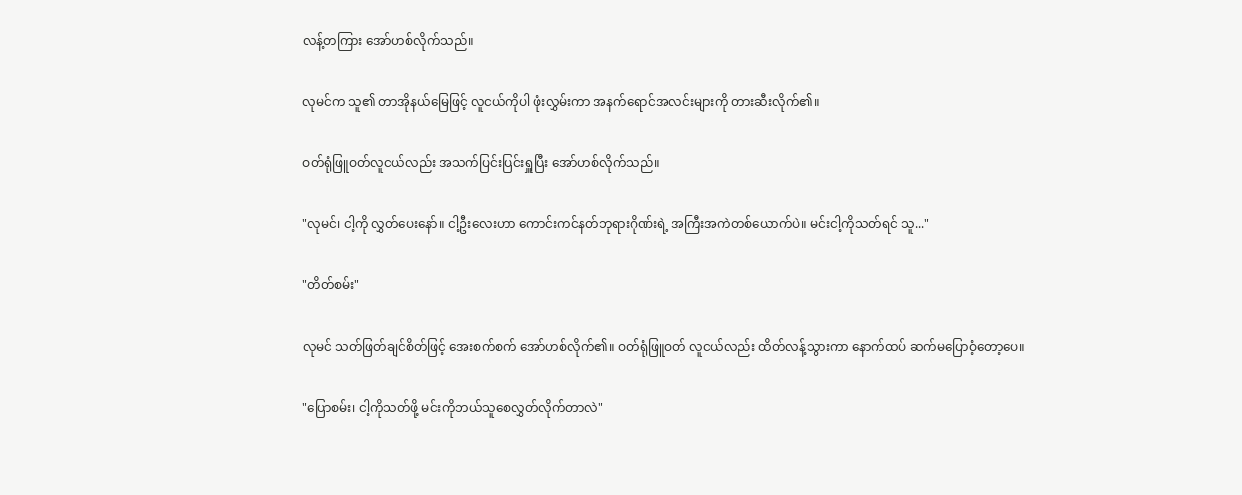လန့်တကြား အော်ဟစ်လိုက်သည်။

လုမင်က သူ၏ တာအိုနယ်မြေဖြင့် လူငယ်ကိုပါ ဖုံးလွှမ်းကာ အနက်ရောင်အလင်းများကို တားဆီးလိုက်၏။

ဝတ်ရုံဖြူဝတ်လူငယ်လည်း အသက်ပြင်းပြင်းရှူပြီး အော်ဟစ်လိုက်သည်။

"လုမင်၊ ငါ့ကို လွှတ်ပေးနော်။ ငါ့ဦးလေးဟာ ကောင်းကင်နတ်ဘုရားဂိုဏ်းရဲ့ အကြီးအကဲတစ်ယောက်ပဲ။ မင်းငါ့ကိုသတ်ရင် သူ..."

"တိတ်စမ်း"

လုမင် သတ်ဖြတ်ချင်စိတ်ဖြင့် အေးစက်စက် အော်ဟစ်လိုက်၏။ ဝတ်ရုံဖြူဝတ် လူငယ်လည်း ထိတ်လန့်သွားကာ နောက်ထပ် ဆက်မပြောဝံ့တော့ပေ။

"ပြောစမ်း၊ ငါ့ကိုသတ်ဖို့ မင်းကိုဘယ်သူစေလွှတ်လိုက်တာလဲ"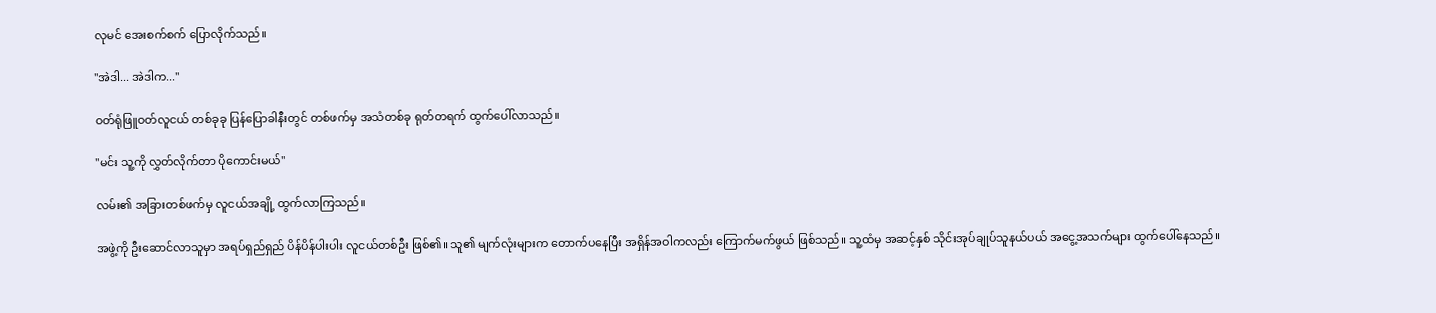လုမင် အေးစက်စက် ပြောလိုက်သည်။

"အဲဒါ... အဲဒါက..."

ဝတ်ရုံဖြူဝတ်လူငယ် တစ်ခုခု ပြန်ပြောခါနီးတွင် တစ်ဖက်မှ အသံတစ်ခု ရုတ်တရက် ထွက်ပေါ်လာသည်။

"မင်း သူ့ကို လွှတ်လိုက်တာ ပိုကောင်းမယ်"

လမ်း၏ အခြားတစ်ဖက်မှ လူငယ်အချို့ ထွက်လာကြသည်။

အဖွဲ့ကို ဦးဆောင်လာသူမှာ အရပ်ရှည်ရှည် ပိန်ပိန်ပါးပါး လူငယ်တစ်ဦး ဖြစ်၏။ သူ၏ မျက်လုံးများက တောက်ပနေပြီး အရှိန်အဝါကလည်း ကြောက်မက်ဖွယ် ဖြစ်သည်။ သူ့ထံမှ အဆင့်နှစ် သိုင်းအုပ်ချုပ်သူနယ်ပယ် အငွေ့အသက်များ ထွက်ပေါ်နေသည်။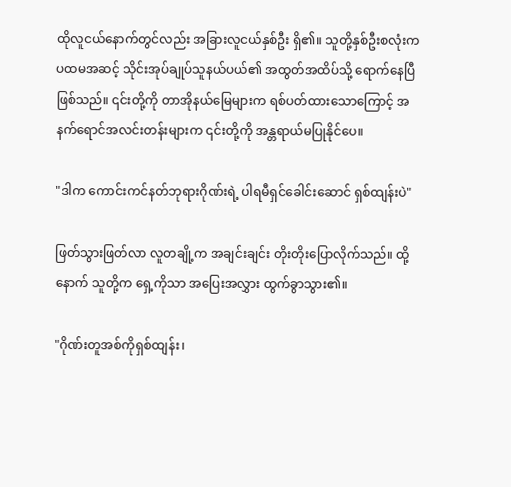ထိုလူငယ်နောက်တွင်လည်း အခြားလူငယ်နှစ်ဦး ရှိ၏။ သူတို့နှစ်ဦးစလုံးက ပထမအဆင့် သိုင်းအုပ်ချုပ်သူနယ်ပယ်၏ အထွတ်အထိပ်သို့ ရောက်နေပြီ ဖြစ်သည်။ ၎င်းတို့ကို တာအိုနယ်မြေများက ရစ်ပတ်ထားသောကြောင့် အနက်ရောင်အလင်းတန်းများက ၎င်းတို့ကို အန္တရာယ်မပြုနိုင်ပေ။

"ဒါက ကောင်းကင်နတ်ဘုရားဂိုဏ်းရဲ့ ပါရမီရှင်ခေါင်းဆောင် ရှစ်ထျန်းပဲ"

ဖြတ်သွားဖြတ်လာ လူတချို့က အချင်းချင်း တိုးတိုးပြောလိုက်သည်။ ထို့နောက် သူတို့က ရှေ့ကိုသာ အပြေးအလွှား ထွက်ခွာသွား၏။

"ဂိုဏ်းတူအစ်ကိုရှစ်ထျန်း၊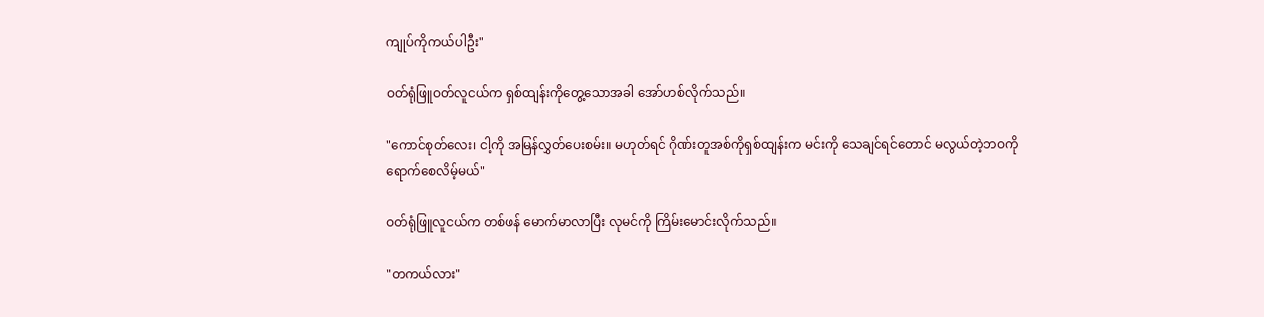ကျုပ်ကိုကယ်ပါဦး"

ဝတ်ရုံဖြူဝတ်လူငယ်က ရှစ်ထျန်းကိုတွေ့သောအခါ အော်ဟစ်လိုက်သည်။

"ကောင်စုတ်လေး၊ ငါ့ကို အမြန်လွှတ်ပေးစမ်း။ မဟုတ်ရင် ဂိုဏ်းတူအစ်ကိုရှစ်ထျန်းက မင်းကို သေချင်ရင်တောင် မလွယ်တဲ့ဘဝကို ရောက်စေလိမ့်မယ်"

ဝတ်ရုံဖြူလူငယ်က တစ်ဖန် မောက်မာလာပြီး လုမင်ကို ကြိမ်းမောင်းလိုက်သည်။

"တကယ်လား"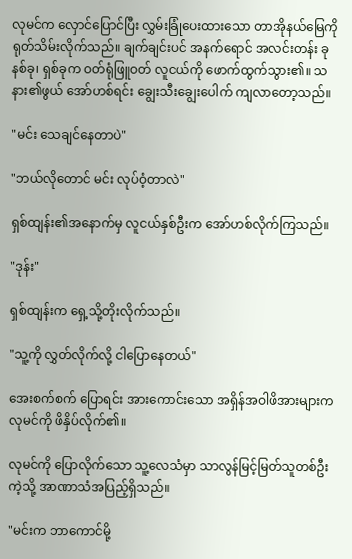လုမင်က လှောင်ပြောင်ပြီး လွှမ်းခြုံပေးထားသော တာအိုနယ်မြေကို ရုတ်သိမ်းလိုက်သည်။ ချက်ချင်းပင် အနက်ရောင် အလင်းတန်း ခုနစ်ခု၊ ရှစ်ခုက ဝတ်ရုံဖြူဝတ် လူငယ်ကို ဖောက်ထွက်သွား၏။ သနား၏ဖွယ် အော်ဟစ်ရင်း ချွေးသီးချွေးပေါက် ကျလာတော့သည်။

"မင်း သေချင်နေတာပဲ"

"ဘယ်လိုတောင် မင်း လုပ်ဝံ့တာလဲ"

ရှစ်ထျန်း၏အနောက်မှ လူငယ်နှစ်ဦးက အော်ဟစ်လိုက်ကြသည်။

"ဒုန်း"

ရှစ်ထျန်းက ရှေ့သို့တိုးလိုက်သည်။

"သူ့ကို လွှတ်လိုက်လို့ ငါပြောနေတယ်"

အေးစက်စက် ပြောရင်း အားကောင်းသော အရှိန်အဝါဖိအားများက လုမင်ကို ဖိနှိပ်လိုက်၏။

လုမင်ကို ပြောလိုက်သော သူ့လေသံမှာ သာလွန်မြင့်မြတ်သူတစ်ဦးကဲ့သို့ အာဏာသံအပြည့်ရှိသည်။

"မင်းက ဘာကောင်မို့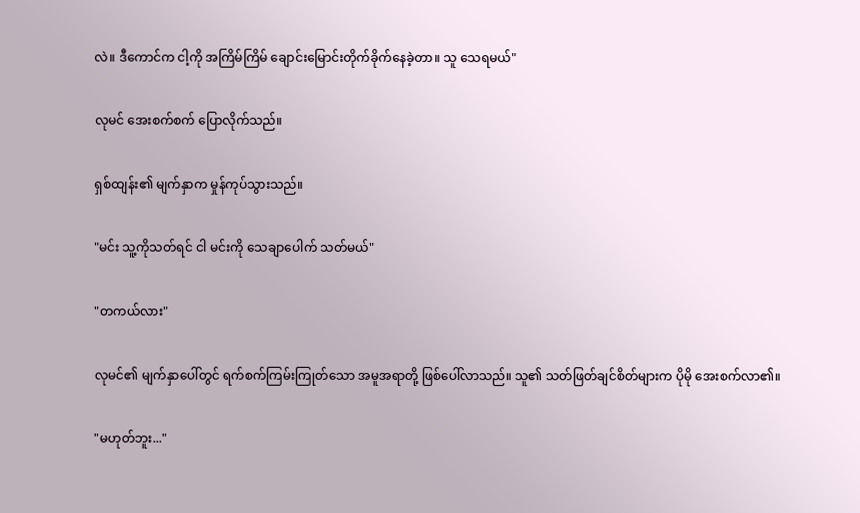လဲ။ ဒီကောင်က ငါ့ကို အကြိမ်ကြိမ် ချောင်းမြောင်းတိုက်ခိုက်နေခဲ့တာ။ သူ သေရမယ်"

လုမင် အေးစက်စက် ပြောလိုက်သည်။

ရှစ်ထျန်း၏ မျက်နှာက မှုန်ကုပ်သွားသည်။

"မင်း သူ့ကိုသတ်ရင် ငါ မင်းကို သေချာပေါက် သတ်မယ်"

"တကယ်လား"

လုမင်၏ မျက်နှာပေါ်တွင် ရက်စက်ကြမ်းကြုတ်သော အမူအရာတို့ ဖြစ်ပေါ်လာသည်။ သူ၏ သတ်ဖြတ်ချင်စိတ်များက ပိုမို အေးစက်လာ၏။

"မဟုတ်ဘူး..."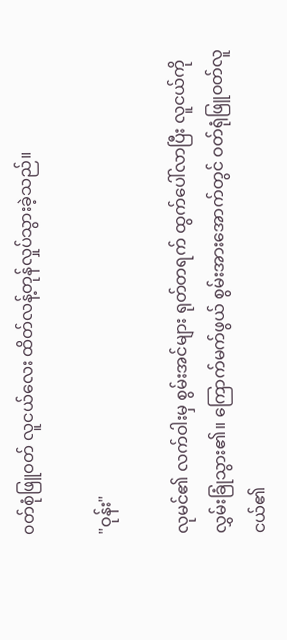၀တ်စုံဖြူဝတ် လူငယ်လေး ထိတ်လန့်တုန်လှုပ်သွားခဲ့သည်။

"ဝုန်း"

လုမင်၏ လက်ဝါးမှ စွမ်းအင်များ ရုတ်တရက် ထွက်ပေါ်လာပြီး လူငယ်ကို လွှမ်းခြုံသွား၏။ ကြောက်မက်ဖွယ် စွမ်းအားအောက်တွင် ဝတ်ရုံဖြူဝတ်လူငယ်၏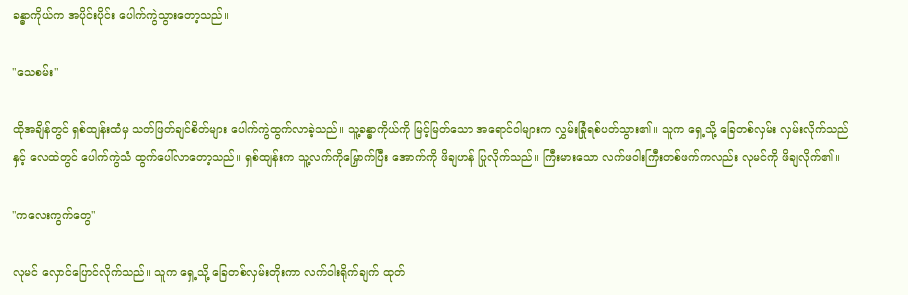ခန္ဓာကိုယ်က အပိုင်းပိုင်း ပေါက်ကွဲသွားတော့သည်။

"သေစမ်း"

ထိုအချိန်တွင် ရှစ်ထျန်းထံမှ သတ်ဖြတ်ချင်စိတ်များ ပေါက်ကွဲထွက်လာခဲ့သည်။ သူ့ခန္ဓာကိုယ်ကို မြင့်မြတ်သော အရောင်ဝါများက လွှမ်းခြုံရစ်ပတ်သွား၏။ သူက ရှေ့သို့ ခြေတစ်လှမ်း လှမ်းလိုက်သည်နှင့် လေထဲတွင် ပေါက်ကွဲသံ ထွက်ပေါ်လာတော့သည်။ ရှစ်ထျန်းက သူ့လက်ကိုမြှောက်ပြီး အောက်ကို ဖိချဟန် ပြုလိုက်သည်။ ကြီးမားသော လက်ဖဝါးကြီးတစ်ဖက်ကလည်း လုမင်ကို ဖိချလိုက်၏။

"ကလေးကွက်တွေ"

လုမင် လှောင်ပြောင်လိုက်သည်။ သူက ရှေ့သို့ ခြေတစ်လှမ်းတိုးကာ လက်ဝါးရိုက်ချက် ထုတ်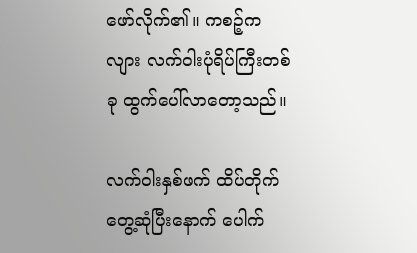ဖော်လိုက်၏။ ကစဉ့်ကလျား လက်ဝါးပုံရိပ်ကြီးတစ်ခု ထွက်ပေါ်လာတော့သည်။

လက်ဝါးနှစ်ဖက် ထိပ်တိုက်တွေ့ဆုံပြီးနောက် ပေါက်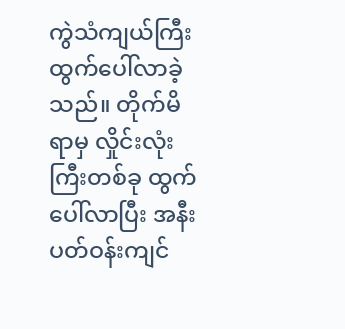ကွဲသံကျယ်ကြီး ထွက်ပေါ်လာခဲ့သည်။ တိုက်မိရာမှ လှိုင်းလုံးကြီးတစ်ခု ထွက်ပေါ်လာပြီး အနီးပတ်ဝန်းကျင်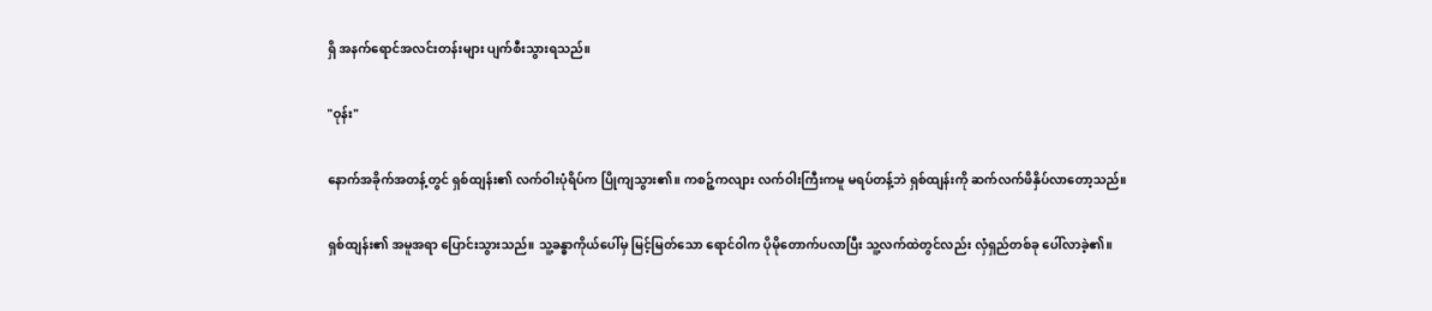ရှိ အနက်ရောင်အလင်းတန်းများ ပျက်စီးသွားရသည်။

"ဝုန်း"

နောက်အခိုက်အတန့်တွင် ရှစ်ထျန်း၏ လက်ဝါးပုံရိပ်က ပြိုကျသွား၏။ ကစဉ့်ကလျား လက်ဝါးကြီးကမူ မရပ်တန့်ဘဲ ရှစ်ထျန်းကို ဆက်လက်ဖိနှိပ်လာတော့သည်။

ရှစ်ထျန်း၏ အမူအရာ ပြောင်းသွားသည်။ သူ့ခန္ဓာကိုယ်ပေါ်မှ မြင့်မြတ်သော ရောင်ဝါက ပိုမိုတောက်ပလာပြီး သူ့လက်ထဲတွင်လည်း လှံရှည်တစ်ခု ပေါ်လာခဲ့၏။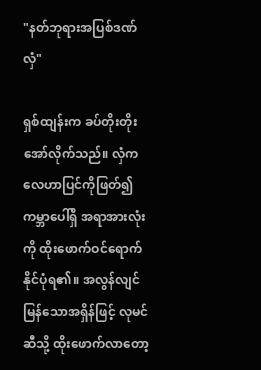"နတ်ဘုရားအပြစ်ဒဏ် လှံ"

ရှစ်ထျန်းက ခပ်တိုးတိုး အော်လိုက်သည်။ လှံက လေဟာပြင်ကိုဖြတ်၍ ကမ္ဘာပေါ်ရှိ အရာအားလုံးကို ထိုးဖောက်ဝင်ရောက်နိုင်ပုံရ၏။ အလွန်လျင်မြန်သောအရှိန်ဖြင့် လုမင်ဆီသို့ ထိုးဖောက်လာတော့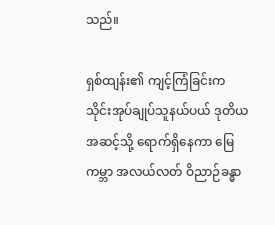သည်။

ရှစ်ထျန်း၏ ကျင့်ကြံခြင်းက သိုင်းအုပ်ချုပ်သူနယ်ပယ် ဒုတိယအဆင့်သို့ ရောက်ရှိနေကာ မြေကမ္ဘာ အလယ်လတ် ဝိညာဉ်ခန္ဓာ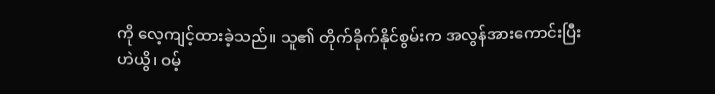ကို လေ့ကျင့်ထားခဲ့သည်။ သူ၏ တိုက်ခိုက်နိုင်စွမ်းက အလွန်အားကောင်းပြီး ဟဲယွိ၊ ဝမ့်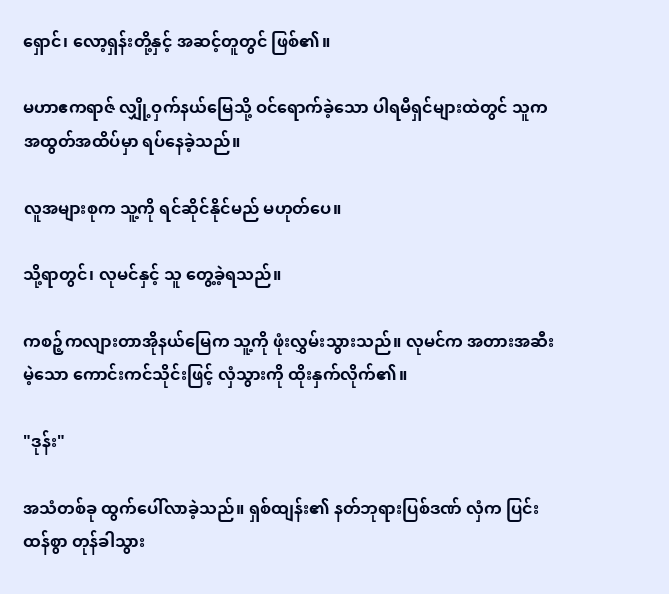ရှောင်၊ လော့ရှန်းတို့နှင့် အဆင့်တူတွင် ဖြစ်၏။

မဟာဧကရာဇ် လျှို့ဝှက်နယ်မြေသို့ ဝင်ရောက်ခဲ့သော ပါရမီရှင်များထဲတွင် သူက အထွတ်အထိပ်မှာ ရပ်နေခဲ့သည်။

လူအများစုက သူ့ကို ရင်ဆိုင်နိုင်မည် မဟုတ်ပေ။

သို့ရာတွင်၊ လုမင်နှင့် သူ တွေ့ခဲ့ရသည်။

ကစဉ့်ကလျားတာအိုနယ်မြေက သူ့ကို ဖုံးလွှမ်းသွားသည်။ လုမင်က အတားအဆီးမဲ့သော ကောင်းကင်သိုင်းဖြင့် လှံသွားကို ထိုးနှက်လိုက်၏။

"ဒုန်း"

အသံတစ်ခု ထွက်ပေါ်လာခဲ့သည်။ ရှစ်ထျန်း၏ နတ်ဘုရားပြစ်ဒဏ် လှံက ပြင်းထန်စွာ တုန်ခါသွား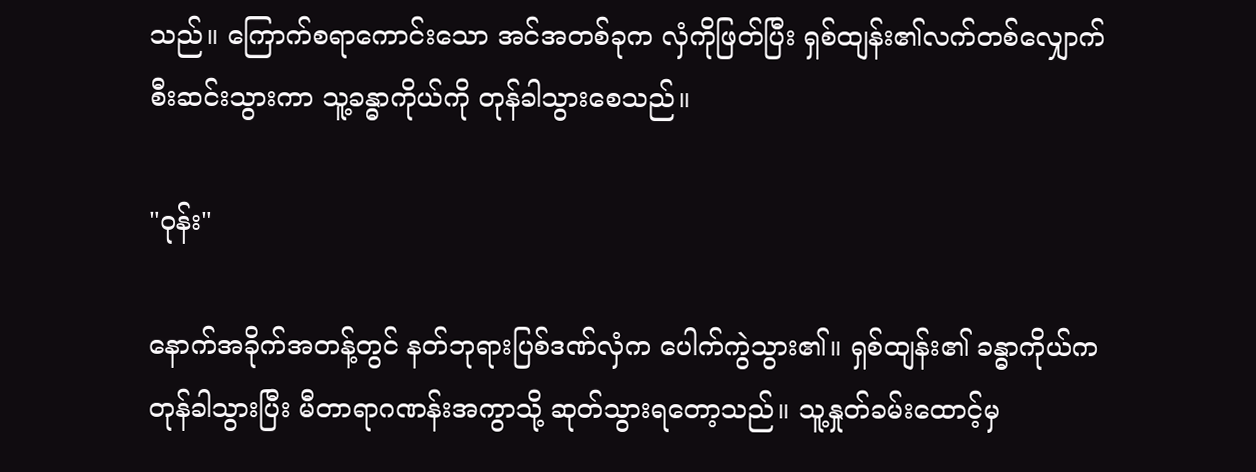သည်။ ကြောက်စရာကောင်းသော အင်အတစ်ခုက လှံကိုဖြတ်ပြီး ရှစ်ထျန်း၏လက်တစ်လျှောက် စီးဆင်းသွားကာ သူ့ခန္ဓာကိုယ်ကို တုန်ခါသွားစေသည်။

"ဝုန်း"

နောက်အခိုက်အတန့်တွင် နတ်ဘုရားပြစ်ဒဏ်လှံက ပေါက်ကွဲသွား၏။ ရှစ်ထျန်း၏ ခန္ဓာကိုယ်က တုန်ခါသွားပြီး မီတာရာဂဏန်းအကွာသို့ ဆုတ်သွားရတော့သည်။ သူ့နှုတ်ခမ်းထောင့်မှ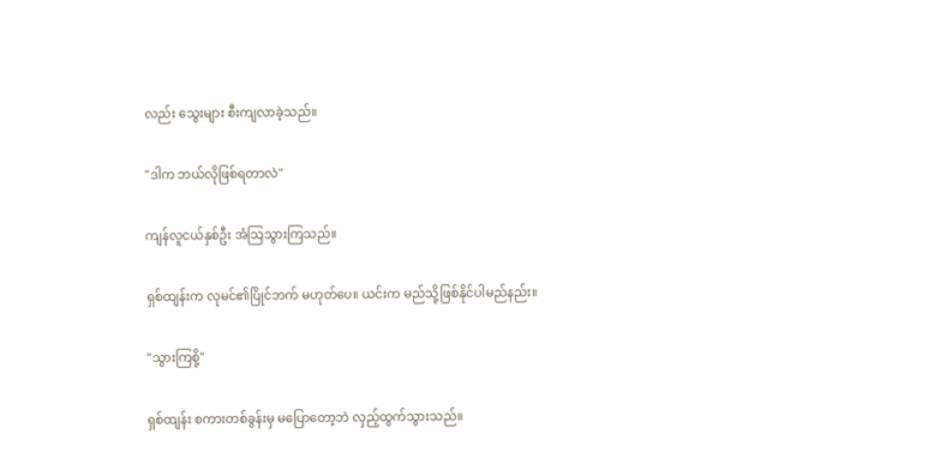လည်း သွေးများ စီးကျလာခဲ့သည်။

"ဒါက ဘယ်လိုဖြစ်ရတာလဲ"

ကျန်လူငယ်နှစ်ဦး အံသြသွားကြသည်။

ရှစ်ထျန်းက လုမင်၏ပြိုင်ဘက် မဟုတ်ပေ။ ယင်းက မည်သို့ဖြစ်နိုင်ပါမည်နည်း။

"သွားကြစို့"

ရှစ်ထျန်း စကားတစ်ခွန်းမှ မပြောတော့ဘဲ လှည့်ထွက်သွားသည်။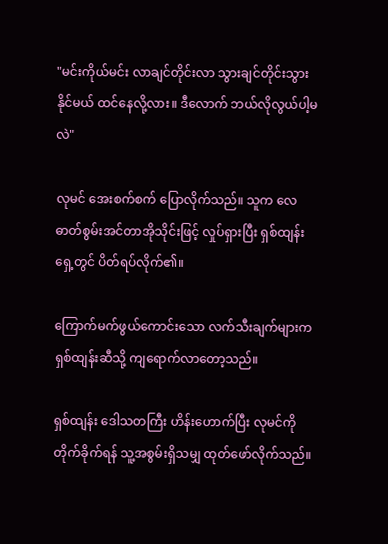"မင်းကိုယ်မင်း လာချင်တိုင်းလာ သွားချင်တိုင်းသွားနိုင်မယ် ထင်နေလို့လား။ ဒီလောက် ဘယ်လိုလွယ်ပါ့မလဲ"

လုမင် အေးစက်စက် ပြောလိုက်သည်။ သူက လေဓာတ်စွမ်းအင်တာအိုသိုင်းဖြင့် လှုပ်ရှားပြီး ရှစ်ထျန်းရှေ့တွင် ပိတ်ရပ်လိုက်၏။

ကြောက်မက်ဖွယ်ကောင်းသော လက်သီးချက်များက ရှစ်ထျန်းဆီသို့ ကျရောက်လာတော့သည်။

ရှစ်ထျန်း ဒေါသတကြီး ဟိန်းဟောက်ပြီး လုမင်ကို တိုက်ခိုက်ရန် သူ့အစွမ်းရှိသမျှ ထုတ်ဖော်လိုက်သည်။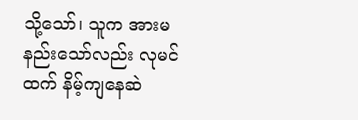သို့သော်၊ သူက အားမနည်းသော်လည်း လုမင်ထက် နိမ့်ကျနေဆဲ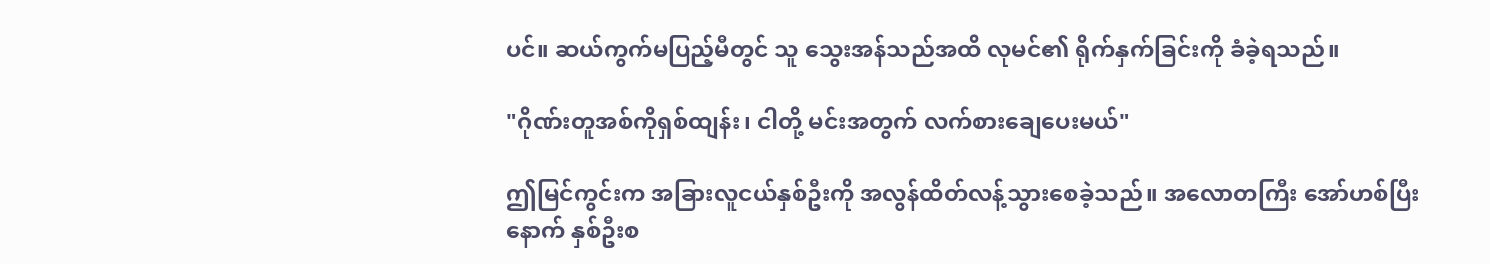ပင်။ ဆယ်ကွက်မပြည့်မီတွင် သူ သွေးအန်သည်အထိ လုမင်၏ ရိုက်နှက်ခြင်းကို ခံခဲ့ရသည်။

"ဂိုဏ်းတူအစ်ကိုရှစ်ထျန်း၊ ငါတို့ မင်းအတွက် လက်စားချေပေးမယ်"

ဤမြင်ကွင်းက အခြားလူငယ်နှစ်ဦးကို အလွန်ထိတ်လန့်သွားစေခဲ့သည်။ အလောတကြီး အော်ဟစ်ပြီးနောက် နှစ်ဦးစ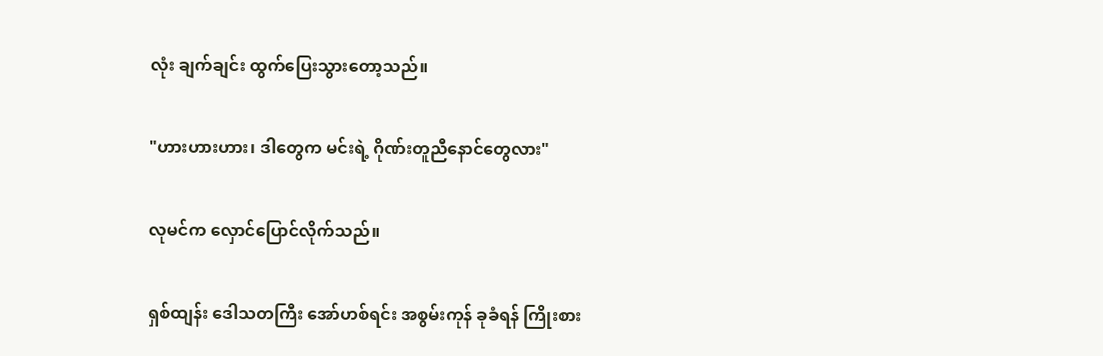လုံး ချက်ချင်း ထွက်ပြေးသွားတော့သည်။

"ဟားဟားဟား၊ ဒါတွေက မင်းရဲ့ ဂိုဏ်းတူညီနောင်တွေလား"

လုမင်က လှောင်ပြောင်လိုက်သည်။

ရှစ်ထျန်း ဒေါသတကြီး အော်ဟစ်ရင်း အစွမ်းကုန် ခုခံရန် ကြိုးစား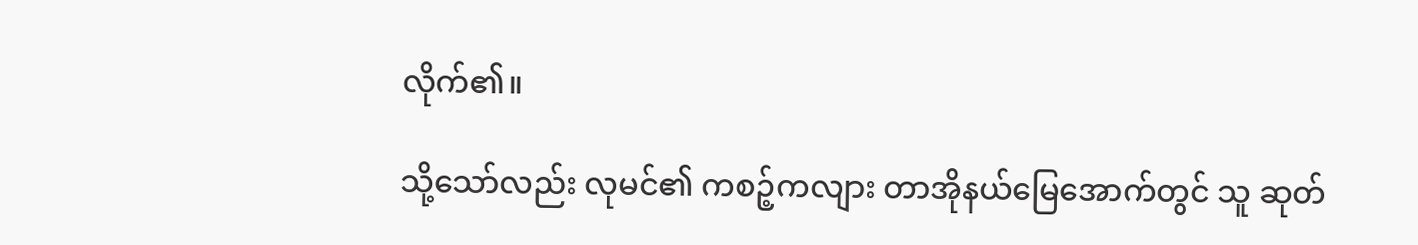လိုက်၏။

သို့သော်လည်း လုမင်၏ ကစဉ့်ကလျား တာအိုနယ်မြေအောက်တွင် သူ ဆုတ်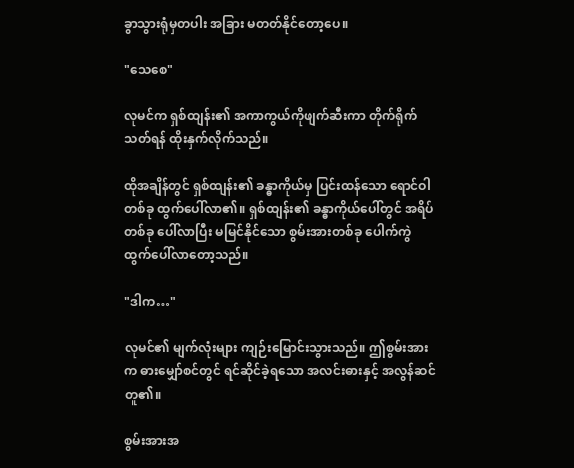ခွာသွားရုံမှတပါး အခြား မတတ်နိုင်တော့ပေ။

"သေစေ"

လုမင်က ရှစ်ထျန်း၏ အကာကွယ်ကိုဖျက်ဆီးကာ တိုက်ရိုက်သတ်ရန် ထိုးနှက်လိုက်သည်။

ထိုအချိန်တွင် ရှစ်ထျန်း၏ ခန္ဓာကိုယ်မှ ပြင်းထန်သော ရောင်ဝါတစ်ခု ထွက်ပေါ်လာ၏။ ရှစ်ထျန်း၏ ခန္ဓာကိုယ်ပေါ်တွင် အရိပ်တစ်ခု ပေါ်လာပြီး မမြင်နိုင်သော စွမ်းအားတစ်ခု ပေါက်ကွဲထွက်ပေါ်လာတော့သည်။

"ဒါက…"

လုမင်၏ မျက်လုံးများ ကျဉ်းမြောင်းသွားသည်။ ဤစွမ်းအားက ဓားမျှော်စင်တွင် ရင်ဆိုင်ခဲ့ရသော အလင်းဓားနှင့် အလွန်ဆင်တူ၏။

စွမ်းအားအ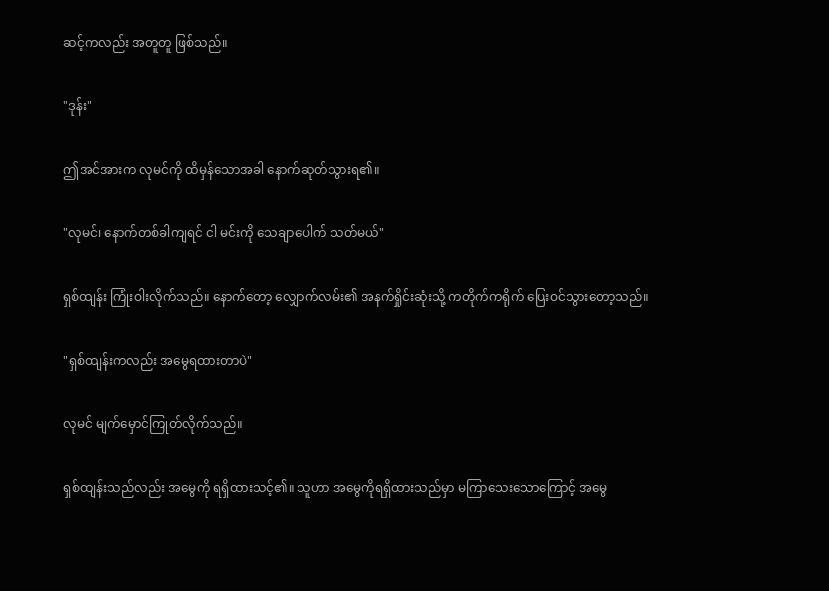ဆင့်ကလည်း အတူတူ ဖြစ်သည်။

"ဒုန်း"

ဤအင်အားက လုမင်ကို ထိမှန်သောအခါ နောက်ဆုတ်သွားရ၏။

"လုမင်၊ နောက်တစ်ခါကျရင် ငါ မင်းကို သေချာပေါက် သတ်မယ်"

ရှစ်ထျန်း ကြုံးဝါးလိုက်သည်။ နောက်တော့ လျှောက်လမ်း၏ အနက်ရှိုင်းဆုံးသို့ ကတိုက်ကရိုက် ပြေးဝင်သွားတော့သည်။

"ရှစ်ထျန်းကလည်း အမွေရထားတာပဲ"

လုမင် မျက်မှောင်ကြုတ်လိုက်သည်။

ရှစ်ထျန်းသည်လည်း အမွေကို ရရှိထားသင့်၏။ သူဟာ အမွေကိုရရှိထားသည်မှာ မကြာသေးသောကြောင့် အမွေ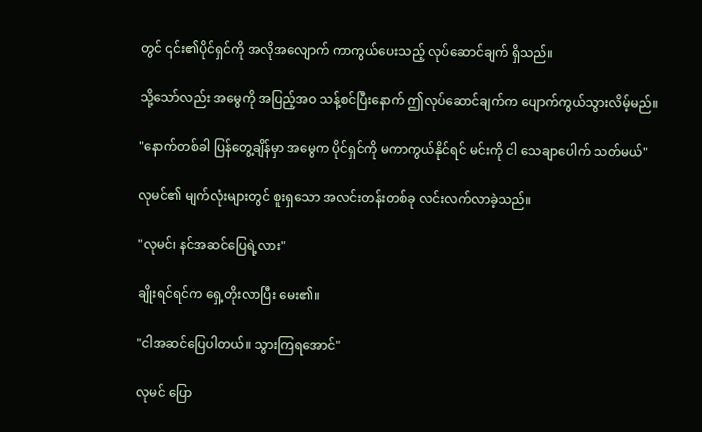တွင် ၎င်း၏ပိုင်ရှင်ကို အလိုအလျောက် ကာကွယ်ပေးသည့် လုပ်ဆောင်ချက် ရှိသည်။

သို့သော်လည်း အမွေကို အပြည့်အဝ သန့်စင်ပြီးနောက် ဤလုပ်ဆောင်ချက်က ပျောက်ကွယ်သွားလိမ့်မည်။

"နောက်တစ်ခါ ပြန်တွေ့ချိန်မှာ အမွေက ပိုင်ရှင်ကို မကာကွယ်နိုင်ရင် မင်းကို ငါ သေချာပေါက် သတ်မယ်"

လုမင်၏ မျက်လုံးများတွင် စူးရှသော အလင်းတန်းတစ်ခု လင်းလက်လာခဲ့သည်။

"လုမင်၊ နင်အဆင်ပြေရဲ့လား"

ချိုးရင်ရင်က ရှေ့တိုးလာပြီး မေး၏။

"ငါအဆင်ပြေပါတယ်။ သွားကြရအောင်"

လုမင် ပြော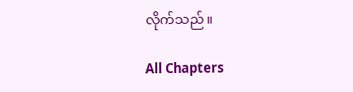လိုက်သည်။

All Chapters